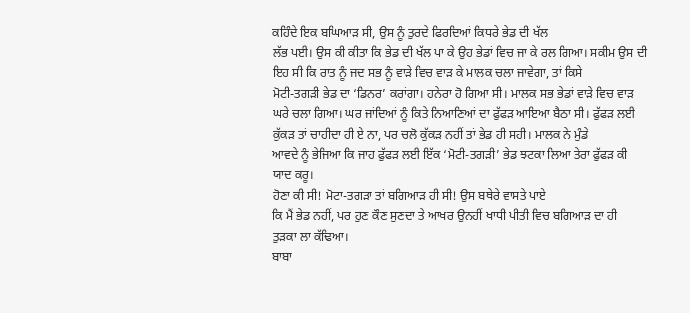ਕਹਿੰਦੇ ਇਕ ਬਘਿਆੜ ਸੀ, ਉਸ ਨੂੰ ਤੁਰਦੇ ਫਿਰਦਿਆਂ ਕਿਧਰੇ ਭੇਡ ਦੀ ਖੱਲ
ਲੱਭ ਪਈ। ਉਸ ਕੀ ਕੀਤਾ ਕਿ ਭੇਡ ਦੀ ਖੱਲ ਪਾ ਕੇ ਉਹ ਭੇਡਾਂ ਵਿਚ ਜਾ ਕੇ ਰਲ ਗਿਆ। ਸਕੀਮ ਉਸ ਦੀ
ਇਹ ਸੀ ਕਿ ਰਾਤ ਨੂੰ ਜਦ ਸਭ ਨੂੰ ਵਾੜੇ ਵਿਚ ਵਾੜ ਕੇ ਮਾਲਕ ਚਲਾ ਜਾਵੇਗਾ, ਤਾਂ ਕਿਸੇ
ਮੋਟੀ-ਤਗੜੀ ਭੇਡ ਦਾ ‘ਡਿਨਰ’ ਕਰਾਂਗਾ। ਹਨੇਰਾ ਹੋ ਗਿਆ ਸੀ। ਮਾਲਕ ਸਭ ਭੇਡਾਂ ਵਾੜੇ ਵਿਚ ਵਾੜ
ਘਰੇ ਚਲਾ ਗਿਆ। ਘਰ ਜਾਂਦਿਆਂ ਨੂੰ ਕਿਤੇ ਨਿਆਣਿਆਂ ਦਾ ਫੁੱਫੜ ਆਇਆ ਬੈਠਾ ਸੀ। ਫੁੱਫੜ ਲਈ
ਕੁੱਕੜ ਤਾਂ ਚਾਹੀਦਾ ਹੀ ਏ ਨਾ, ਪਰ ਚਲੋ ਕੁੱਕੜ ਨਹੀਂ ਤਾਂ ਭੇਡ ਹੀ ਸਹੀ। ਮਾਲਕ ਨੇ ਮੁੰਡੇ
ਆਵਦੇ ਨੂੰ ਭੇਜਿਆ ਕਿ ਜਾਹ ਫੁੱਫੜ ਲਈ ਇੱਕ ‘ਮੋਟੀ-ਤਗੜੀ’ ਭੇਡ ਝਟਕਾ ਲਿਆ ਤੇਰਾ ਫੁੱਫੜ ਕੀ
ਯਾਦ ਕਰੂ।
ਹੋਣਾ ਕੀ ਸੀ! ਮੋਟਾ-ਤਗੜਾ ਤਾਂ ਬਗਿਆੜ ਹੀ ਸੀ! ਉਸ ਬਥੇਰੇ ਵਾਸਤੇ ਪਾਏ
ਕਿ ਮੈਂ ਭੇਡ ਨਹੀਂ, ਪਰ ਹੁਣ ਕੌਣ ਸੁਣਦਾ ਤੇ ਆਖਰ ਉਨਹੀਂ ਖਾਧੀ ਪੀਤੀ ਵਿਚ ਬਗਿਆੜ ਦਾ ਹੀ
ਤੁੜਕਾ ਲਾ ਕੱਢਿਆ।
ਬਾਬਾ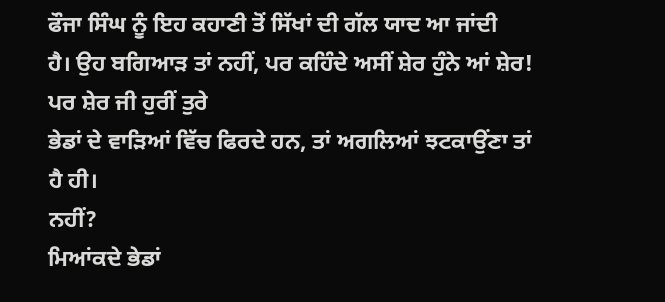ਫੌਜਾ ਸਿੰਘ ਨੂੰ ਇਹ ਕਹਾਣੀ ਤੋਂ ਸਿੱਖਾਂ ਦੀ ਗੱਲ ਯਾਦ ਆ ਜਾਂਦੀ
ਹੈ। ਉਹ ਬਗਿਆੜ ਤਾਂ ਨਹੀਂ, ਪਰ ਕਹਿੰਦੇ ਅਸੀਂ ਸ਼ੇਰ ਹੁੰਨੇ ਆਂ ਸ਼ੇਰ! ਪਰ ਸ਼ੇਰ ਜੀ ਹੁਰੀਂ ਤੁਰੇ
ਭੇਡਾਂ ਦੇ ਵਾੜਿਆਂ ਵਿੱਚ ਫਿਰਦੇ ਹਨ, ਤਾਂ ਅਗਲਿਆਂ ਝਟਕਾਉਂਣਾ ਤਾਂ ਹੈ ਹੀ।
ਨਹੀਂ?
ਮਿਆਂਕਦੇ ਭੇਡਾਂ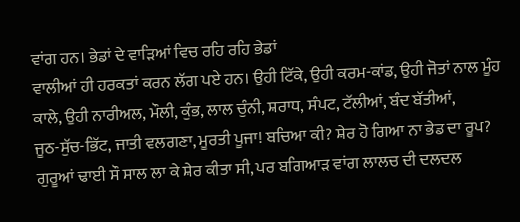ਵਾਂਗ ਹਨ। ਭੇਡਾਂ ਦੇ ਵਾੜਿਆਂ ਵਿਚ ਰਹਿ ਰਹਿ ਭੇਡਾਂ
ਵਾਲੀਆਂ ਹੀ ਹਰਕਤਾਂ ਕਰਨ ਲੱਗ ਪਏ ਹਨ। ਉਹੀ ਟਿੱਕੇ, ਉਹੀ ਕਰਮ-ਕਾਂਡ, ਉਹੀ ਜੋਤਾਂ ਨਾਲ ਮੂੰਹ
ਕਾਲੇ, ਉਹੀ ਨਾਰੀਅਲ, ਮੌਲੀ, ਕੁੰਭ, ਲਾਲ ਚੁੰਨੀ, ਸ਼ਰਾਧ, ਸੰਪਟ, ਟੱਲੀਆਂ, ਬੰਦ ਬੱਤੀਆਂ,
ਜੂਠ-ਸੁੱਚ-ਭਿੱਟ, ਜਾਤੀ ਵਲਗਣਾ, ਮੂਰਤੀ ਪੂਜਾ! ਬਚਿਆ ਕੀ? ਸ਼ੇਰ ਹੋ ਗਿਆ ਨਾ ਭੇਡ ਦਾ ਰੂਪ?
ਗੁਰੂਆਂ ਢਾਈ ਸੌ ਸਾਲ ਲਾ ਕੇ ਸ਼ੇਰ ਕੀਤਾ ਸੀ, ਪਰ ਬਗਿਆੜ ਵਾਂਗ ਲਾਲਚ ਦੀ ਦਲਦਲ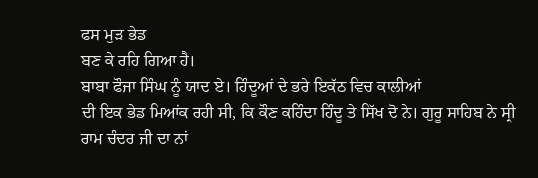ਫਸ ਮੁੜ ਭੇਡ
ਬਣ ਕੇ ਰਹਿ ਗਿਆ ਹੈ।
ਬਾਬਾ ਫੌਜਾ ਸਿੰਘ ਨੂੰ ਯਾਦ ਏ। ਹਿੰਦੂਆਂ ਦੇ ਭਰੇ ਇਕੱਠ ਵਿਚ ਕਾਲੀਆਂ
ਦੀ ਇਕ ਭੇਡ ਮਿਆਂਕ ਰਹੀ ਸੀ, ਕਿ ਕੌਣ ਕਹਿੰਦਾ ਹਿੰਦੂ ਤੇ ਸਿੱਖ ਦੋ ਨੇ। ਗੁਰੂ ਸਾਹਿਬ ਨੇ ਸ੍ਰੀ
ਰਾਮ ਚੰਦਰ ਜੀ ਦਾ ਨਾਂ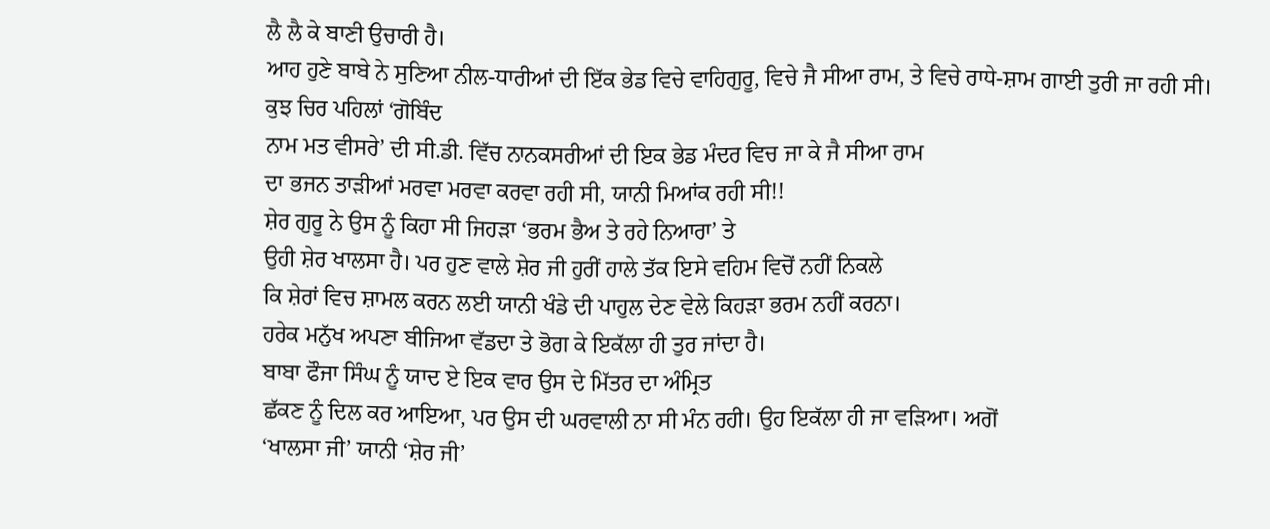ਲੈ ਲੈ ਕੇ ਬਾਣੀ ਉਚਾਰੀ ਹੈ।
ਆਹ ਹੁਣੇ ਬਾਬੇ ਨੇ ਸੁਣਿਆ ਨੀਲ-ਧਾਰੀਆਂ ਦੀ ਇੱਕ ਭੇਡ ਵਿਚੇ ਵਾਹਿਗੁਰੂ, ਵਿਚੇ ਜੈ ਸੀਆ ਰਾਮ, ਤੇ ਵਿਚੇ ਰਾਧੇ-ਸ਼ਾਮ ਗਾਈ ਤੁਰੀ ਜਾ ਰਹੀ ਸੀ। ਕੁਝ ਚਿਰ ਪਹਿਲਾਂ ‘ਗੋਬਿੰਦ
ਨਾਮ ਮਤ ਵੀਸਰੇ’ ਦੀ ਸੀ.ਡੀ. ਵਿੱਚ ਨਾਨਕਸਰੀਆਂ ਦੀ ਇਕ ਭੇਡ ਮੰਦਰ ਵਿਚ ਜਾ ਕੇ ਜੈ ਸੀਆ ਰਾਮ
ਦਾ ਭਜਨ ਤਾੜੀਆਂ ਮਰਵਾ ਮਰਵਾ ਕਰਵਾ ਰਹੀ ਸੀ, ਯਾਨੀ ਮਿਆਂਕ ਰਹੀ ਸੀ!!
ਸ਼ੇਰ ਗੁਰੂ ਨੇ ਉਸ ਨੂੰ ਕਿਹਾ ਸੀ ਜਿਹੜਾ ‘ਭਰਮ ਭੈਅ ਤੇ ਰਹੇ ਨਿਆਰਾ’ ਤੇ
ਉਹੀ ਸ਼ੇਰ ਖਾਲਸਾ ਹੈ। ਪਰ ਹੁਣ ਵਾਲੇ ਸ਼ੇਰ ਜੀ ਹੁਰੀਂ ਹਾਲੇ ਤੱਕ ਇਸੇ ਵਹਿਮ ਵਿਚੋਂ ਨਹੀਂ ਨਿਕਲੇ
ਕਿ ਸ਼ੇਰਾਂ ਵਿਚ ਸ਼ਾਮਲ ਕਰਨ ਲਈ ਯਾਨੀ ਖੰਡੇ ਦੀ ਪਾਹੁਲ ਦੇਣ ਵੇਲੇ ਕਿਹੜਾ ਭਰਮ ਨਹੀਂ ਕਰਨਾ।
ਹਰੇਕ ਮਨੁੱਖ ਅਪਣਾ ਬੀਜਿਆ ਵੱਡਦਾ ਤੇ ਭੋਗ ਕੇ ਇਕੱਲਾ ਹੀ ਤੁਰ ਜਾਂਦਾ ਹੈ।
ਬਾਬਾ ਫੌਜਾ ਸਿੰਘ ਨੂੰ ਯਾਦ ਏ ਇਕ ਵਾਰ ਉਸ ਦੇ ਮਿੱਤਰ ਦਾ ਅੰਮ੍ਰਿਤ
ਛੱਕਣ ਨੂੰ ਦਿਲ ਕਰ ਆਇਆ, ਪਰ ਉਸ ਦੀ ਘਰਵਾਲੀ ਨਾ ਸੀ ਮੰਨ ਰਹੀ। ਉਹ ਇਕੱਲਾ ਹੀ ਜਾ ਵੜਿਆ। ਅਗੋਂ
‘ਖਾਲਸਾ ਜੀ’ ਯਾਨੀ ‘ਸ਼ੇਰ ਜੀ’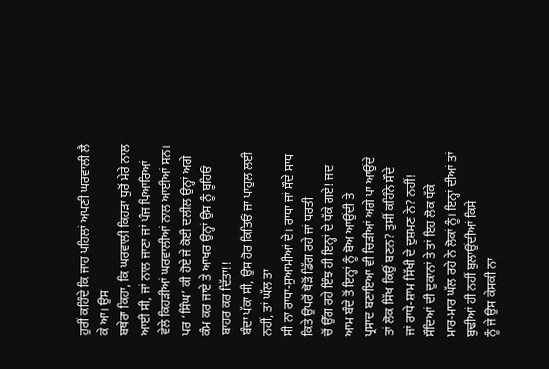ਹੁਰੀਂ ਕਹਿੰਦੇ ਕਿ ਜਾਹ ਪਹਿਲਾਂ ਅਪਣੀ ਘਰਵਾਲੀ ਲੈ ਕੇ ਆ। ਉਸ
ਬਥੇਰਾ ਕਿਹਾ, ਕਿ ਘਰਵਾਲੀ ਕਿਹੜਾ ਧੁਰੋਂ ਮੇਰੇ ਨਾਲ ਆਈ ਸੀ, ਜਾਂ ਨਾਲ ਜਾਣਾ ਜਾਂ ਪੰਜ ਪਿਆਰਿਆਂ
ਵੇਲੇ ਕਿਹੜੀਆਂ ਘਰਵਾਲੀਆਂ ਨਾਲ ਆਈਆਂ ਸਨ। ਪਰ ‘ਸਿੰਘ’ ਕੀ ਹੋਏ ਜੇ ਕੋਈ ਦਲੀਲ ਉਨ੍ਹਾਂ ਅਗੇ
ਕੰਮ ਕਰ ਜਾਏ ਤੇ ਆਖਰ ਉਨ੍ਹਾਂ ਉਸ ਨੂੰ ਬੂਹਿਓਂ ਬਾਹਰ ਕਰ ਦਿੱਤਾ!!
ਬੰਦਾ ਪੱਕਾ ਸੀ, ਉਸ ਹੋਰ ਕਿਤਿਓਂ ਜਾ ਪਾਹੁਲ ਲਈ ਨਹੀਂ, ਤਾਂ ਘੱਲ ਤਾ
ਸੀ ਨਾ ਰਾਧਾ-ਸੁਆਮੀਆਂ ਦੇ। ਰਾਧਾ ਜਾਂ ਸੌਦੇ ਸਾਧ ਕਿਤੇ ਉਪਰੋਂ ਥੋੜੋਂ ਡਿੱਗ ਰਹੇ ਜਾਂ ਧਰਤੀ
ਚੋਂ ਉੱਗ ਰਹੇ ਇੰਝ ਹੀ ਇਨ੍ਹਾਂ ਦੇ ਧੱਕੇ ਗਏ! ਜਦ ਆਮ ਬੰਦੇ ਤੋਂ ਇਨ੍ਹਾਂ ਨੂੰ ਬੋਅ ਆਉਂਦੀ ਤੇ
ਪ੍ਰਸਾਦ ਬਣਾਇਆ ਵੀ ਚਿੜੀਆਂ ਅਗੇ ਪਾ ਆਉਂਦੇ ਤਾਂ ਲੋਕ ਸਿੱਖ ਕਿਉਂ ਬਣਨ? ਤੁਸੀਂ ਕਹਿੰਨੇ ਸੌਦੇ
ਜਾਂ ਰਾਧੇ-ਸ਼ਾਮ ਸਿੱਖੀ ਦੇ ਦੁਸ਼ਮਣ ਨੇ? ਨਹੀਂ!
ਸੌਦਿਆਂ ਦੀ ਦੁਕਾਨਾਂ ਤੇ ਤਾਂ ਇਹ ਲੋਕ ਧੱਕੇ
ਮਾਰ-ਮਾਰ ਘੱਲ ਰਹੇ ਨੇ ਲੋਕਾਂ ਨੂੰ। ਇਨ੍ਹਾਂ ਦੀਆਂ ਤਾਂ ਬੁਢੀਆਂ ਹੀ ਨਹੀਂ ਬੁਲਾਉਂਦੀਆਂ ਕਿਸੇ
ਨੂੰ ਜੇ ਉਸ ਕੇਸਕੀ ਨਾ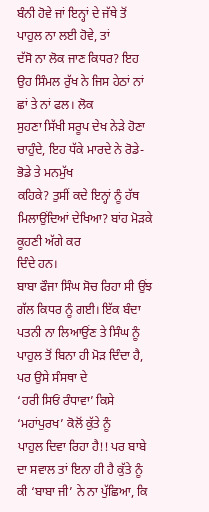ਬੰਨੀ ਹੋਵੇ ਜਾਂ ਇਨ੍ਹਾਂ ਦੇ ਜੱਥੇ ਤੋਂ ਪਾਹੁਲ ਨਾ ਲਈ ਹੋਵੇ, ਤਾਂ
ਦੱਸੋ ਨਾ ਲੋਕ ਜਾਣ ਕਿਧਰ? ਇਹ ਉਹ ਸਿੰਮਲ ਰੁੱਖ ਨੇ ਜਿਸ ਹੇਠਾਂ ਨਾਂ ਛਾਂ ਤੇ ਨਾਂ ਫਲ। ਲੋਕ
ਸੁਹਣਾ ਸਿੱਖੀ ਸਰੂਪ ਦੇਖ ਨੇੜੇ ਹੋਣਾ ਚਾਹੁੰਦੇ, ਇਹ ਧੱਕੇ ਮਾਰਦੇ ਨੇ ਰੋਡੇ-ਭੋਡੇ ਤੇ ਮਨਮੁੱਖ
ਕਹਿਕੇ? ਤੁਸੀਂ ਕਦੇ ਇਨ੍ਹਾਂ ਨੂੰ ਹੱਥ ਮਿਲਾਉਂਦਿਆਂ ਦੇਖਿਆ? ਬਾਂਹ ਮੋੜਕੇ ਕੂਹਣੀ ਅੱਗੇ ਕਰ
ਦਿੰਦੇ ਹਨ।
ਬਾਬਾ ਫੌਜਾ ਸਿੰਘ ਸੋਚ ਰਿਹਾ ਸੀ ਉਂਝ ਗੱਲ ਕਿਧਰ ਨੂੰ ਗਈ। ਇੱਕ ਬੰਦਾ
ਪਤਨੀ ਨਾ ਲਿਆਉਂਣ ਤੇ ਸਿੰਘ ਨੂੰ ਪਾਹੁਲ ਤੋਂ ਬਿਨਾ ਹੀ ਮੋੜ ਦਿੰਦਾ ਹੈ, ਪਰ ਉਸੇ ਸੰਸਥਾ ਦੇ
‘ਹਰੀ ਸਿਓਂ ਰੰਧਾਵਾ’ ਕਿਸੇ ‘ਮਹਾਂਪੁਰਖ’ ਕੋਲੋਂ ਕੁੱਤੇ ਨੂੰ
ਪਾਹੁਲ ਦਿਵਾ ਰਿਹਾ ਹੈ!! ਪਰ ਬਾਬੇ
ਦਾ ਸਵਾਲ ਤਾਂ ਇਨਾ ਹੀ ਹੈ ਕੁੱਤੇ ਨੂੰ ਕੀ ‘ਬਾਬਾ ਜੀ’ ਨੇ ਨਾ ਪੁੱਛਿਆ, ਕਿ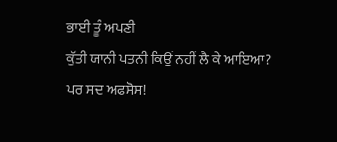ਭਾਈ ਤੂੰ ਅਪਣੀ
ਕੁੱਤੀ ਯਾਨੀ ਪਤਨੀ ਕਿਉਂ ਨਹੀਂ ਲੈ ਕੇ ਆਇਆ?
ਪਰ ਸਦ ਅਫਸੋਸ!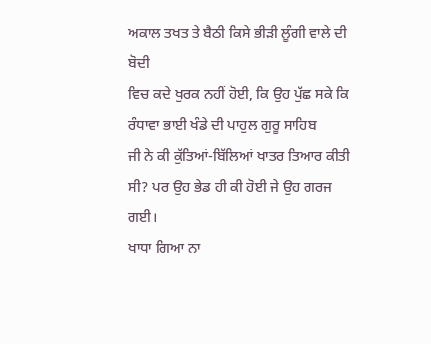ਅਕਾਲ ਤਖਤ ਤੇ ਬੈਠੀ ਕਿਸੇ ਭੀੜੀ ਲੂੰਗੀ ਵਾਲੇ ਦੀ ਬੋਦੀ
ਵਿਚ ਕਦੇ ਖੁਰਕ ਨਹੀਂ ਹੋਈ, ਕਿ ਉਹ ਪੁੱਛ ਸਕੇ ਕਿ ਰੰਧਾਵਾ ਭਾਈ ਖੰਡੇ ਦੀ ਪਾਹੁਲ ਗੁਰੂ ਸਾਹਿਬ
ਜੀ ਨੇ ਕੀ ਕੁੱਤਿਆਂ-ਬਿੱਲਿਆਂ ਖਾਤਰ ਤਿਆਰ ਕੀਤੀ ਸੀ? ਪਰ ਉਹ ਭੇਡ ਹੀ ਕੀ ਹੋਈ ਜੇ ਉਹ ਗਰਜ ਗਈ।
ਖਾਧਾ ਗਿਆ ਨਾ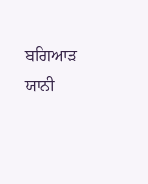ਬਗਿਆੜ ਯਾਨੀ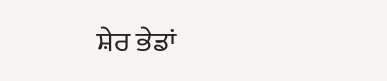ਸ਼ੇਰ ਭੇਡਾਂ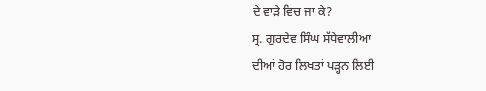ਦੇ ਵਾੜੇ ਵਿਚ ਜਾ ਕੇ?
ਸ੍ਰ. ਗੁਰਦੇਵ ਸਿੰਘ ਸੱਧੇਵਾਲੀਆ
ਦੀਆਂ ਹੋਰ ਲਿਖਤਾਂ ਪੜ੍ਹਨ ਲਿਈ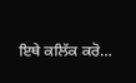ਇਥੇ ਕਲਿੱਕ ਕਰੋ...